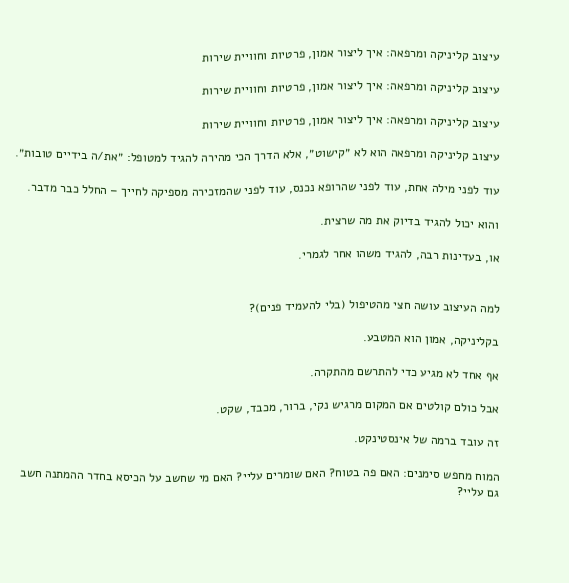עיצוב קליניקה ומרפאה: איך ליצור אמון, פרטיות וחוויית שירות

עיצוב קליניקה ומרפאה: איך ליצור אמון, פרטיות וחוויית שירות

עיצוב קליניקה ומרפאה: איך ליצור אמון, פרטיות וחוויית שירות

עיצוב קליניקה ומרפאה הוא לא ״קישוט״, אלא הדרך הכי מהירה להגיד למטופל: ״את/ה בידיים טובות״.

עוד לפני מילה אחת, עוד לפני שהרופא נכנס, עוד לפני שהמזכירה מספיקה לחייך – החלל כבר מדבר.

והוא יכול להגיד בדיוק את מה שרצית.

או, בעדינות רבה, להגיד משהו אחר לגמרי.


למה העיצוב עושה חצי מהטיפול (בלי להעמיד פנים)?

בקליניקה, אמון הוא המטבע.

אף אחד לא מגיע כדי להתרשם מהתקרה.

אבל כולם קולטים אם המקום מרגיש נקי, ברור, מכבד, שקט.

זה עובד ברמה של אינסטינקט.

המוח מחפש סימנים: האם פה בטוח? האם שומרים עליי? האם מי שחשב על הכיסא בחדר ההמתנה חשב גם עליי?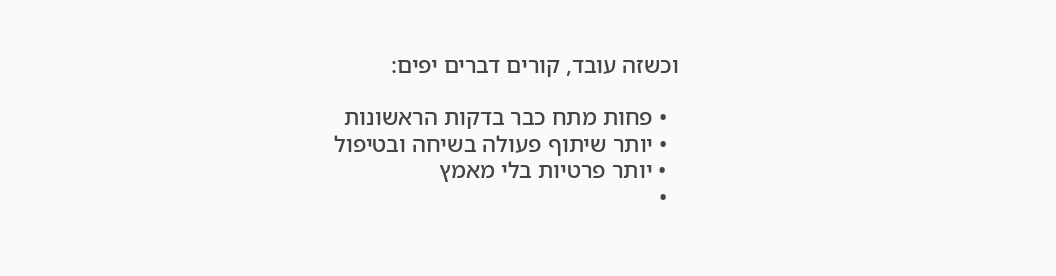וכשזה עובד, קורים דברים יפים:

  • פחות מתח כבר בדקות הראשונות
  • יותר שיתוף פעולה בשיחה ובטיפול
  • יותר פרטיות בלי מאמץ
  •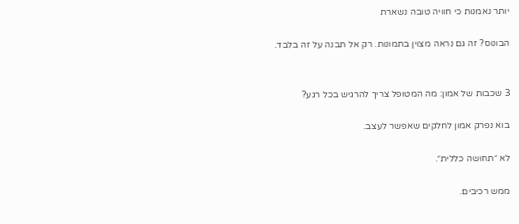יותר נאמנות כי חוויה טובה נשארת

הבונוס? זה גם נראה מצוין בתמונות. רק אל תבנה על זה בלבד.


3 שכבות של אמון: מה המטופל צריך להרגיש בכל רגע?

בוא נפרק אמון לחלקים שאפשר לעצב.

לא ״תחושה כללית״.

ממש רכיבים.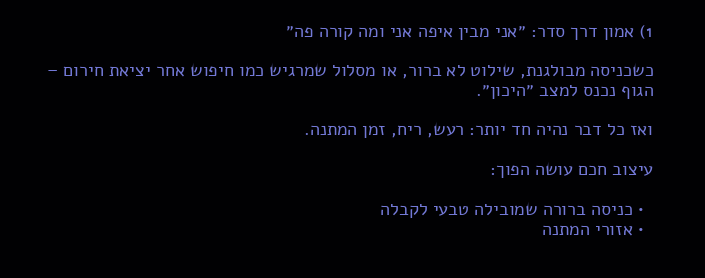1) אמון דרך סדר: ״אני מבין איפה אני ומה קורה פה״

כשכניסה מבולגנת, שילוט לא ברור, או מסלול שמרגיש כמו חיפוש אחר יציאת חירום – הגוף נכנס למצב ״היכון״.

ואז כל דבר נהיה חד יותר: רעש, ריח, זמן המתנה.

עיצוב חכם עושה הפוך:

  • כניסה ברורה שמובילה טבעי לקבלה
  • אזורי המתנה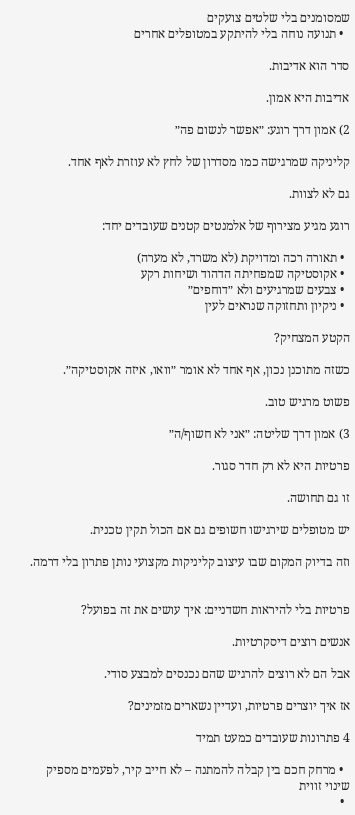שמסומנים בלי שלטים צועקים
  • תנועה נוחה בלי להיתקע במטופלים אחרים

סדר הוא אדיבות.

אדיבות היא אמון.

2) אמון דרך רוגע: ״אפשר לנשום פה״

קליניקה שמרגישה כמו מסדרון של לחץ לא עוזרת לאף אחד.

גם לא לצוות.

רוגע מגיע מצירוף של אלמנטים קטנים שעובדים יחד:

  • תאורה רכה ומדויקת (לא משרד, לא מערה)
  • אקוסטיקה שמפחיתה הדהוד ושיחות רקע
  • צבעים שמרגיעים ולא ״דוחפים״
  • ניקיון ותחזוקה שנראים לעין

הקטע המצחיק?

כשזה מתוכנן נכון, אף אחד לא אומר ״וואו, איזה אקוסטיקה״.

פשוט מרגיש טוב.

3) אמון דרך שליטה: ״אני לא חשוף/ה״

פרטיות היא לא רק חדר סגור.

זו גם תחושה.

יש מטופלים שירגישו חשופים גם אם הכול תקין טכנית.

וזה בדיוק המקום שבו עיצוב קליניקות מקצועי נותן פתרון בלי דרמה.


פרטיות בלי להיראות חשדניים: איך עושים את זה בפועל?

אנשים רוצים דיסקרטיות.

אבל הם לא רוצים להרגיש שהם נכנסים למבצע סודי.

אז איך יוצרים פרטיות, ועדיין נשארים מזמינים?

4 פתרונות שעובדים כמעט תמיד

  • מרחק חכם בין קבלה להמתנה – לא חייב קיר, לפעמים מספיק שינוי זווית
  •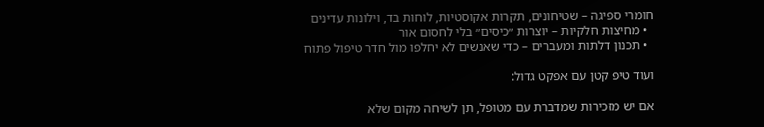חומרי ספיגה – שטיחונים, תקרות אקוסטיות, לוחות בד, וילונות עדינים
  • מחיצות חלקיות – יוצרות ״כיסים״ בלי לחסום אור
  • תכנון דלתות ומעברים – כדי שאנשים לא יחלפו מול חדר טיפול פתוח

ועוד טיפ קטן עם אפקט גדול:

אם יש מזכירות שמדברת עם מטופל, תן לשיחה מקום שלא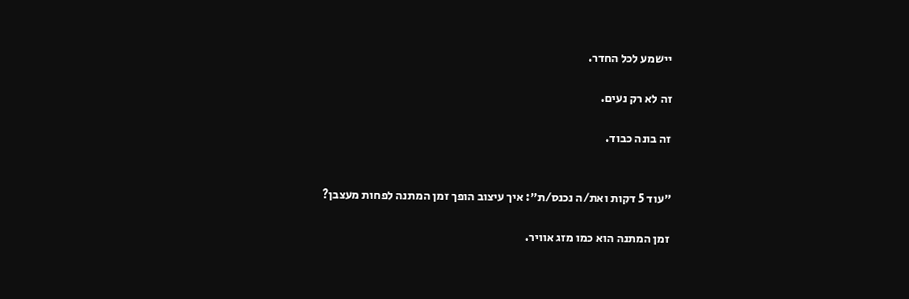יישמע לכל החדר.

זה לא רק נעים.

זה בונה כבוד.


״עוד 5 דקות ואת/ה נכנס/ת״: איך עיצוב הופך זמן המתנה לפחות מעצבן?

זמן המתנה הוא כמו מזג אוויר.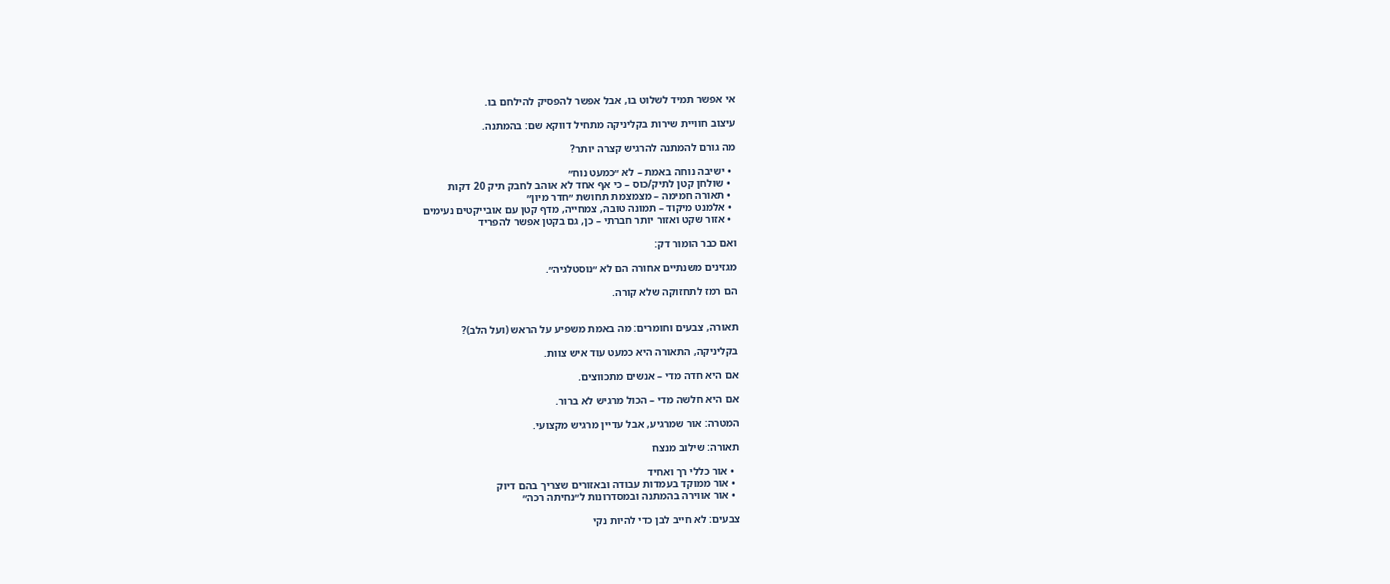אי אפשר תמיד לשלוט בו, אבל אפשר להפסיק להילחם בו.

עיצוב חוויית שירות בקליניקה מתחיל דווקא שם: בהמתנה.

מה גורם להמתנה להרגיש קצרה יותר?

  • ישיבה נוחה באמת – לא ״כמעט נוח״
  • שולחן קטן לתיק/כוס – כי אף אחד לא אוהב לחבק תיק 20 דקות
  • תאורה חמימה – מצמצמת תחושת ״חדר מיון״
  • אלמנט מיקוד – תמונה טובה, צמחייה, מדף קטן עם אובייקטים נעימים
  • אזור שקט ואזור יותר חברתי – כן, גם בקטן אפשר להפריד

ואם כבר הומור דק:

מגזינים משנתיים אחורה הם לא ״נוסטלגיה״.

הם רמז לתחזוקה שלא קורה.


תאורה, צבעים וחומרים: מה באמת משפיע על הראש (ועל הלב)?

בקליניקה, התאורה היא כמעט עוד איש צוות.

אם היא חדה מדי – אנשים מתכווצים.

אם היא חלשה מדי – הכול מרגיש לא ברור.

המטרה: אור שמרגיע, אבל עדיין מרגיש מקצועי.

תאורה: שילוב מנצח

  • אור כללי רך ואחיד
  • אור ממוקד בעמדות עבודה ובאזורים שצריך בהם דיוק
  • אור אווירה בהמתנה ובמסדרונות ל״נחיתה רכה״

צבעים: לא חייב לבן כדי להיות נקי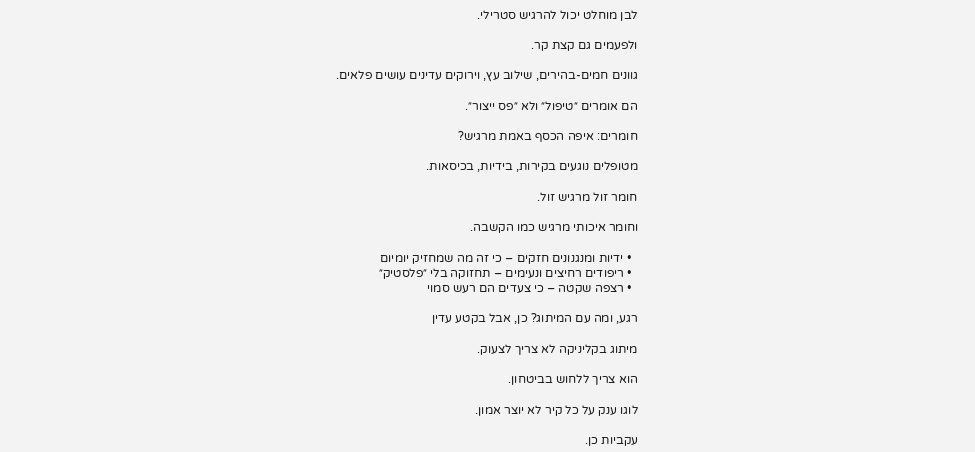לבן מוחלט יכול להרגיש סטרילי.

ולפעמים גם קצת קר.

גוונים חמים-בהירים, שילוב עץ, וירוקים עדינים עושים פלאים.

הם אומרים ״טיפול״ ולא ״פס ייצור״.

חומרים: איפה הכסף באמת מרגיש?

מטופלים נוגעים בקירות, בידיות, בכיסאות.

חומר זול מרגיש זול.

וחומר איכותי מרגיש כמו הקשבה.

  • ידיות ומנגנונים חזקים – כי זה מה שמחזיק יומיום
  • ריפודים רחיצים ונעימים – תחזוקה בלי ״פלסטיק״
  • רצפה שקטה – כי צעדים הם רעש סמוי

רגע, ומה עם המיתוג? כן, אבל בקטע עדין

מיתוג בקליניקה לא צריך לצעוק.

הוא צריך ללחוש בביטחון.

לוגו ענק על כל קיר לא יוצר אמון.

עקביות כן.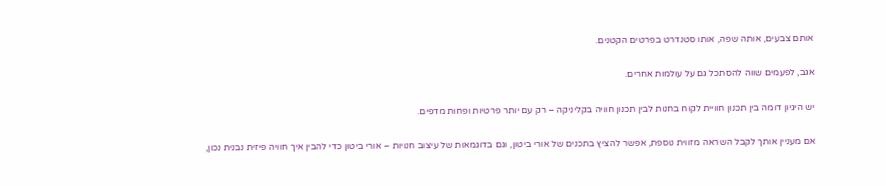אותם צבעים, אותה שפה, אותו סטנדרט בפרטים הקטנים.

אגב, לפעמים שווה להסתכל גם על עולמות אחרים.

יש היגיון דומה בין תכנון חוויית לקוח בחנות לבין תכנון חוויה בקליניקה – רק עם יותר פרטיות ופחות מדפים.

אם מעניין אותך לקבל השראה מזווית נוספת, אפשר להציץ בתכנים של אורי ביטון, וגם בדוגמאות של עיצוב חנויות – אורי ביטון כדי להבין איך חוויה פיזית נבנית נכון,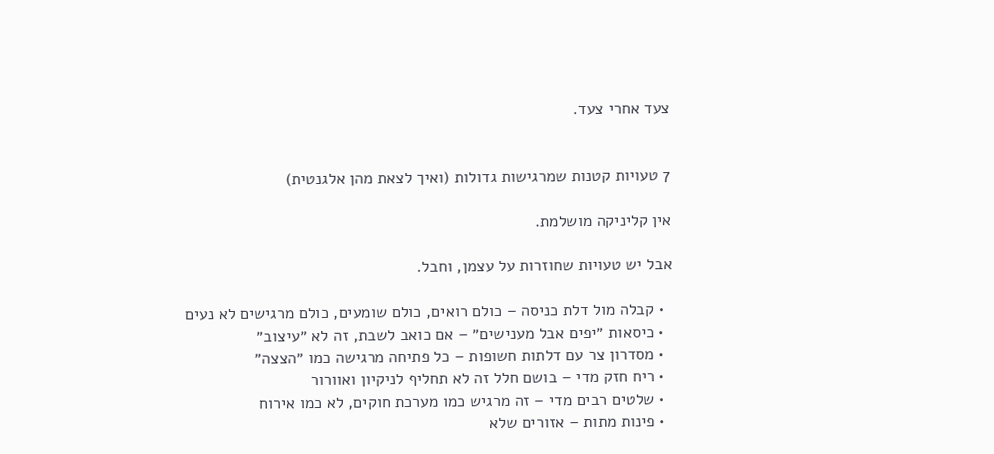צעד אחרי צעד.


7 טעויות קטנות שמרגישות גדולות (ואיך לצאת מהן אלגנטית)

אין קליניקה מושלמת.

אבל יש טעויות שחוזרות על עצמן, וחבל.

  • קבלה מול דלת כניסה – כולם רואים, כולם שומעים, כולם מרגישים לא נעים
  • כיסאות ״יפים אבל מענישים״ – אם כואב לשבת, זה לא ״עיצוב״
  • מסדרון צר עם דלתות חשופות – כל פתיחה מרגישה כמו ״הצצה״
  • ריח חזק מדי – בושם חלל זה לא תחליף לניקיון ואוורור
  • שלטים רבים מדי – זה מרגיש כמו מערכת חוקים, לא כמו אירוח
  • פינות מתות – אזורים שלא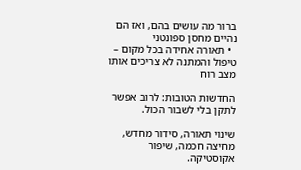ברור מה עושים בהם, ואז הם נהיים מחסן ספונטני
  • תאורה אחידה בכל מקום – טיפול והמתנה לא צריכים אותו מצב רוח

החדשות הטובות: לרוב אפשר לתקן בלי לשבור הכול.

שינוי תאורה, סידור מחדש, מחיצה חכמה, שיפור אקוסטיקה.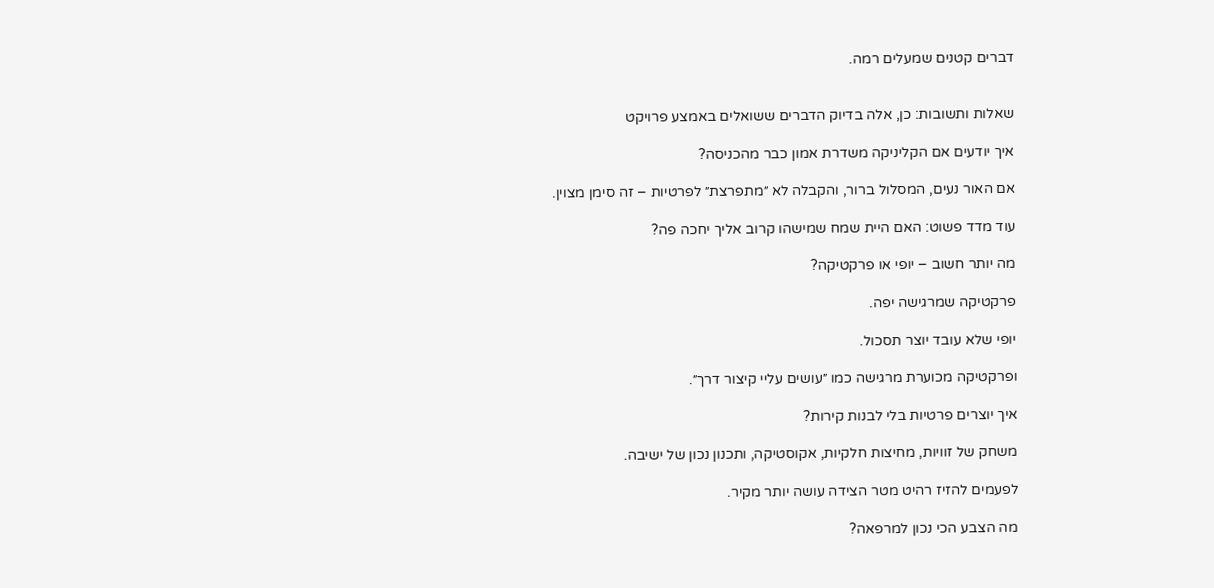דברים קטנים שמעלים רמה.


שאלות ותשובות: כן, אלה בדיוק הדברים ששואלים באמצע פרויקט

איך יודעים אם הקליניקה משדרת אמון כבר מהכניסה?

אם האור נעים, המסלול ברור, והקבלה לא ״מתפרצת״ לפרטיות – זה סימן מצוין.

עוד מדד פשוט: האם היית שמח שמישהו קרוב אליך יחכה פה?

מה יותר חשוב – יופי או פרקטיקה?

פרקטיקה שמרגישה יפה.

יופי שלא עובד יוצר תסכול.

ופרקטיקה מכוערת מרגישה כמו ״עושים עליי קיצור דרך״.

איך יוצרים פרטיות בלי לבנות קירות?

משחק של זוויות, מחיצות חלקיות, אקוסטיקה, ותכנון נכון של ישיבה.

לפעמים להזיז רהיט מטר הצידה עושה יותר מקיר.

מה הצבע הכי נכון למרפאה?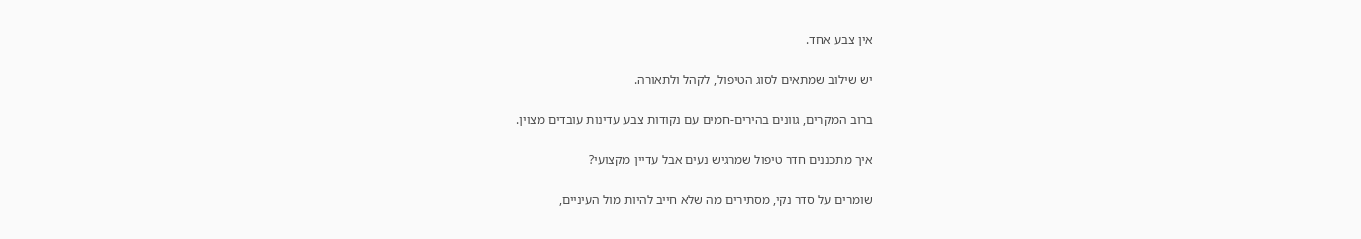אין צבע אחד.

יש שילוב שמתאים לסוג הטיפול, לקהל ולתאורה.

ברוב המקרים, גוונים בהירים-חמים עם נקודות צבע עדינות עובדים מצוין.

איך מתכננים חדר טיפול שמרגיש נעים אבל עדיין מקצועי?

שומרים על סדר נקי, מסתירים מה שלא חייב להיות מול העיניים,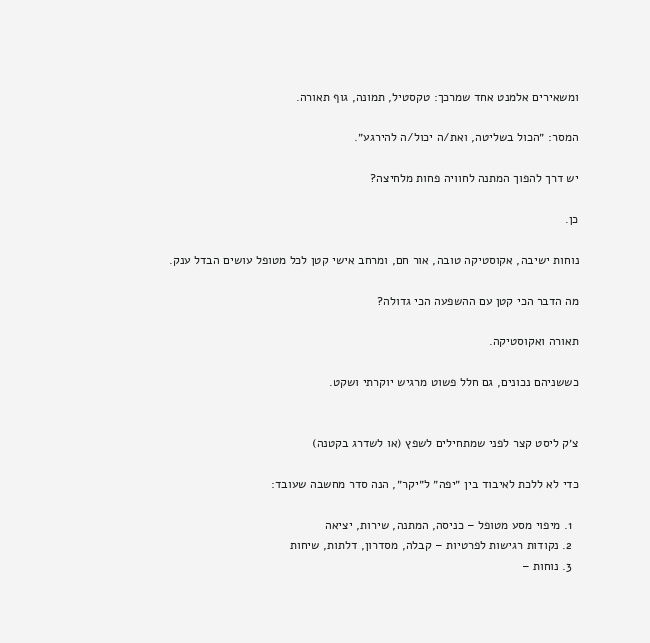ומשאירים אלמנט אחד שמרכך: טקסטיל, תמונה, גוף תאורה.

המסר: ״הכול בשליטה, ואת/ה יכול/ה להירגע״.

יש דרך להפוך המתנה לחוויה פחות מלחיצה?

כן.

נוחות ישיבה, אקוסטיקה טובה, אור חם, ומרחב אישי קטן לכל מטופל עושים הבדל ענק.

מה הדבר הכי קטן עם ההשפעה הכי גדולה?

תאורה ואקוסטיקה.

כששניהם נכונים, גם חלל פשוט מרגיש יוקרתי ושקט.


צ׳ק ליסט קצר לפני שמתחילים לשפץ (או לשדרג בקטנה)

כדי לא ללכת לאיבוד בין ״יפה״ ל״יקר״, הנה סדר מחשבה שעובד:

  1. מיפוי מסע מטופל – כניסה, המתנה, שירות, יציאה
  2. נקודות רגישות לפרטיות – קבלה, מסדרון, דלתות, שיחות
  3. נוחות –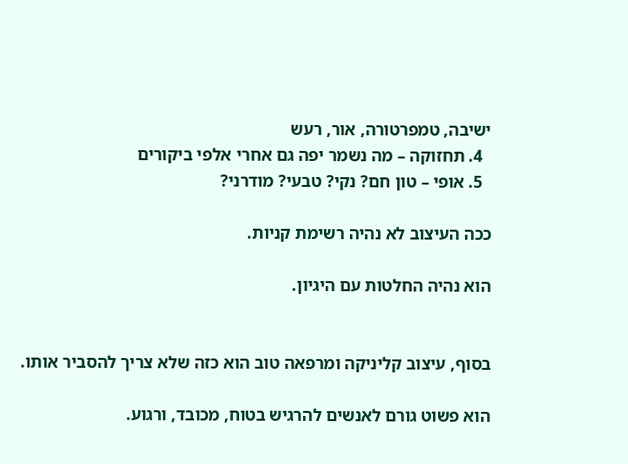ישיבה, טמפרטורה, אור, רעש
  4. תחזוקה – מה נשמר יפה גם אחרי אלפי ביקורים
  5. אופי – טון חם? נקי? טבעי? מודרני?

ככה העיצוב לא נהיה רשימת קניות.

הוא נהיה החלטות עם היגיון.


בסוף, עיצוב קליניקה ומרפאה טוב הוא כזה שלא צריך להסביר אותו.

הוא פשוט גורם לאנשים להרגיש בטוח, מכובד, ורגוע.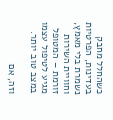כשהחלל מחבק בעדינות, הפרטיות נשמרת בלי מאמץ, וחוויית השירות זורמת – המטופל מגיע לטיפול עצמו במצב טוב יותר.

וזה, אם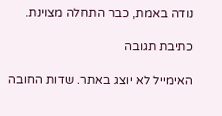נודה באמת, כבר התחלה מצוינת.

כתיבת תגובה

האימייל לא יוצג באתר. שדות החובה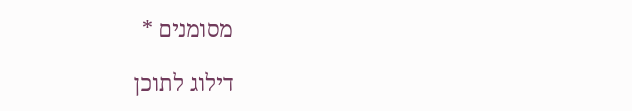מסומנים *

דילוג לתוכן